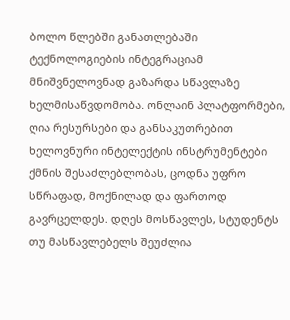ბოლო წლებში განათლებაში ტექნოლოგიების ინტეგრაციამ მნიშვნელოვნად გაზარდა სწავლაზე ხელმისაწვდომობა. ონლაინ პლატფორმები, ღია რესურსები და განსაკუთრებით ხელოვნური ინტელექტის ინსტრუმენტები ქმნის შესაძლებლობას, ცოდნა უფრო სწრაფად, მოქნილად და ფართოდ გავრცელდეს. დღეს მოსწავლეს, სტუდენტს თუ მასწავლებელს შეუძლია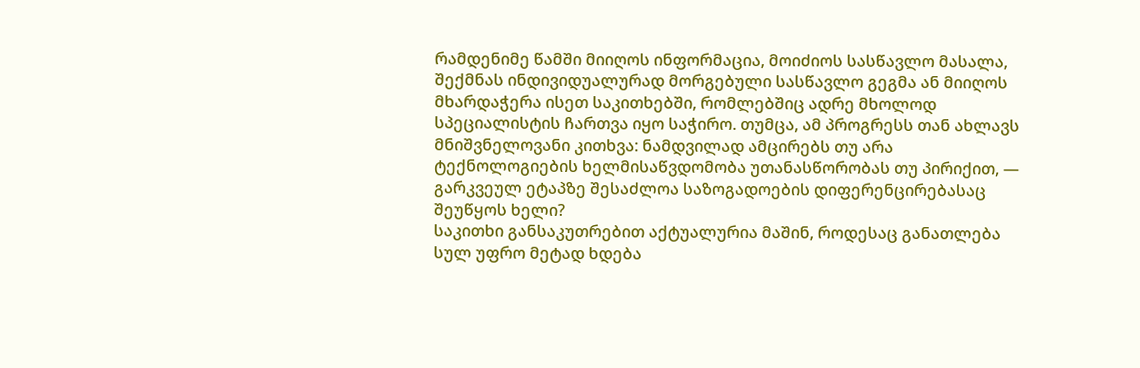რამდენიმე წამში მიიღოს ინფორმაცია, მოიძიოს სასწავლო მასალა, შექმნას ინდივიდუალურად მორგებული სასწავლო გეგმა ან მიიღოს მხარდაჭერა ისეთ საკითხებში, რომლებშიც ადრე მხოლოდ სპეციალისტის ჩართვა იყო საჭირო. თუმცა, ამ პროგრესს თან ახლავს მნიშვნელოვანი კითხვა: ნამდვილად ამცირებს თუ არა ტექნოლოგიების ხელმისაწვდომობა უთანასწორობას თუ პირიქით, — გარკვეულ ეტაპზე შესაძლოა საზოგადოების დიფერენცირებასაც შეუწყოს ხელი?
საკითხი განსაკუთრებით აქტუალურია მაშინ, როდესაც განათლება სულ უფრო მეტად ხდება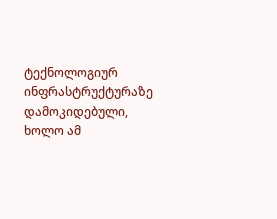ტექნოლოგიურ ინფრასტრუქტურაზე დამოკიდებული, ხოლო ამ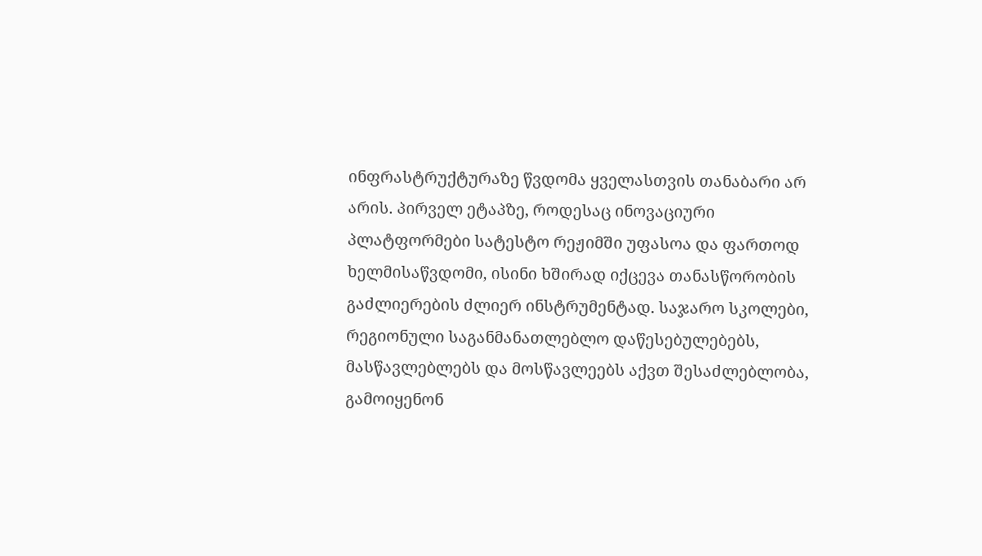ინფრასტრუქტურაზე წვდომა ყველასთვის თანაბარი არ არის. პირველ ეტაპზე, როდესაც ინოვაციური პლატფორმები სატესტო რეჟიმში უფასოა და ფართოდ ხელმისაწვდომი, ისინი ხშირად იქცევა თანასწორობის გაძლიერების ძლიერ ინსტრუმენტად. საჯარო სკოლები, რეგიონული საგანმანათლებლო დაწესებულებებს, მასწავლებლებს და მოსწავლეებს აქვთ შესაძლებლობა, გამოიყენონ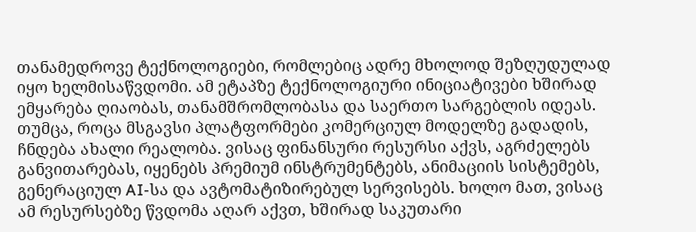თანამედროვე ტექნოლოგიები, რომლებიც ადრე მხოლოდ შეზღუდულად იყო ხელმისაწვდომი. ამ ეტაპზე ტექნოლოგიური ინიციატივები ხშირად ემყარება ღიაობას, თანამშრომლობასა და საერთო სარგებლის იდეას.
თუმცა, როცა მსგავსი პლატფორმები კომერციულ მოდელზე გადადის, ჩნდება ახალი რეალობა. ვისაც ფინანსური რესურსი აქვს, აგრძელებს განვითარებას, იყენებს პრემიუმ ინსტრუმენტებს, ანიმაციის სისტემებს, გენერაციულ AI-სა და ავტომატიზირებულ სერვისებს. ხოლო მათ, ვისაც ამ რესურსებზე წვდომა აღარ აქვთ, ხშირად საკუთარი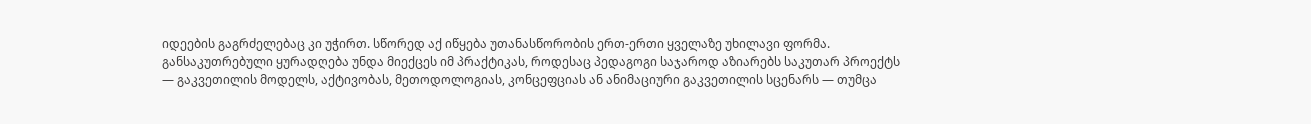იდეების გაგრძელებაც კი უჭირთ. სწორედ აქ იწყება უთანასწორობის ერთ-ერთი ყველაზე უხილავი ფორმა. განსაკუთრებული ყურადღება უნდა მიექცეს იმ პრაქტიკას, როდესაც პედაგოგი საჯაროდ აზიარებს საკუთარ პროექტს — გაკვეთილის მოდელს, აქტივობას, მეთოდოლოგიას, კონცეფციას ან ანიმაციური გაკვეთილის სცენარს — თუმცა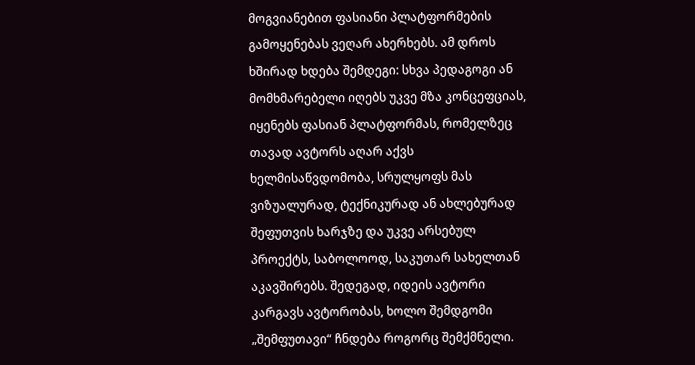მოგვიანებით ფასიანი პლატფორმების გამოყენებას ვეღარ ახერხებს. ამ დროს ხშირად ხდება შემდეგი: სხვა პედაგოგი ან მომხმარებელი იღებს უკვე მზა კონცეფციას, იყენებს ფასიან პლატფორმას, რომელზეც თავად ავტორს აღარ აქვს ხელმისაწვდომობა, სრულყოფს მას ვიზუალურად, ტექნიკურად ან ახლებურად შეფუთვის ხარჯზე და უკვე არსებულ პროექტს, საბოლოოდ, საკუთარ სახელთან აკავშირებს. შედეგად, იდეის ავტორი კარგავს ავტორობას, ხოლო შემდგომი „შემფუთავი“ ჩნდება როგორც შემქმნელი.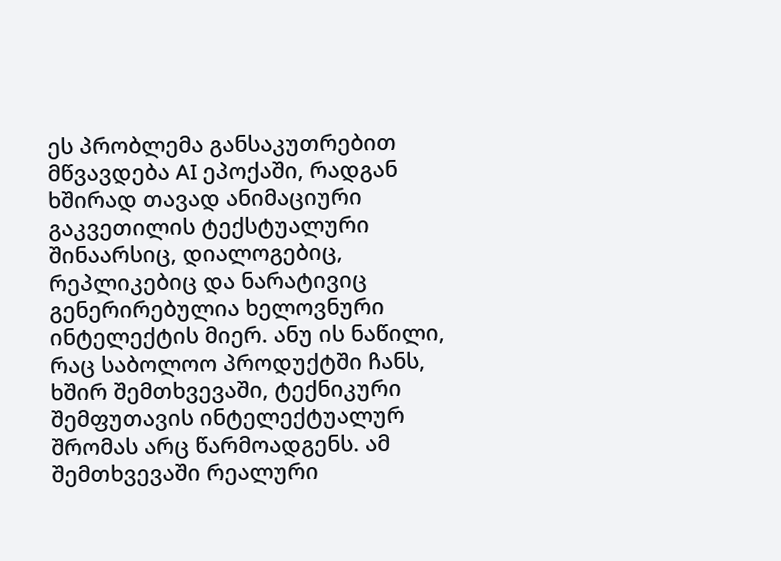ეს პრობლემა განსაკუთრებით მწვავდება AI ეპოქაში, რადგან ხშირად თავად ანიმაციური გაკვეთილის ტექსტუალური შინაარსიც, დიალოგებიც, რეპლიკებიც და ნარატივიც გენერირებულია ხელოვნური ინტელექტის მიერ. ანუ ის ნაწილი, რაც საბოლოო პროდუქტში ჩანს, ხშირ შემთხვევაში, ტექნიკური შემფუთავის ინტელექტუალურ შრომას არც წარმოადგენს. ამ შემთხვევაში რეალური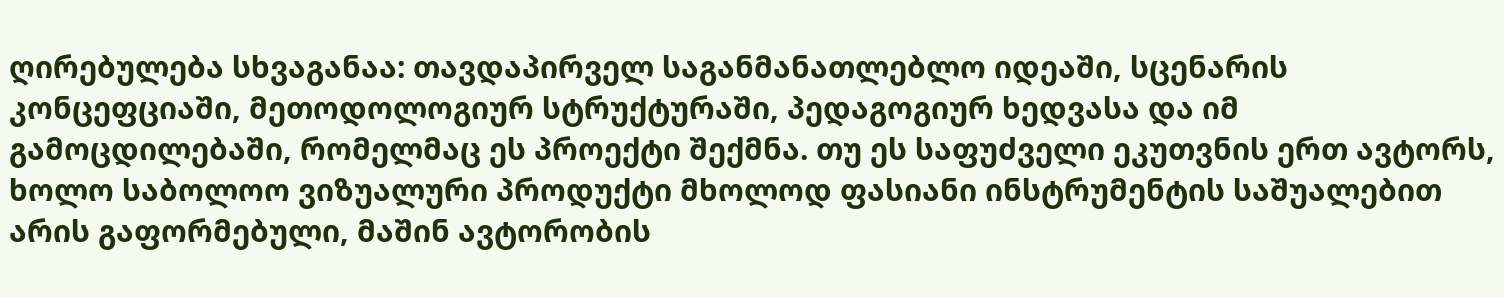ღირებულება სხვაგანაა: თავდაპირველ საგანმანათლებლო იდეაში, სცენარის კონცეფციაში, მეთოდოლოგიურ სტრუქტურაში, პედაგოგიურ ხედვასა და იმ გამოცდილებაში, რომელმაც ეს პროექტი შექმნა. თუ ეს საფუძველი ეკუთვნის ერთ ავტორს, ხოლო საბოლოო ვიზუალური პროდუქტი მხოლოდ ფასიანი ინსტრუმენტის საშუალებით არის გაფორმებული, მაშინ ავტორობის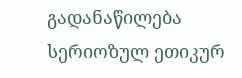გადანაწილება სერიოზულ ეთიკურ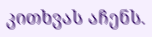კითხვას აჩენს.